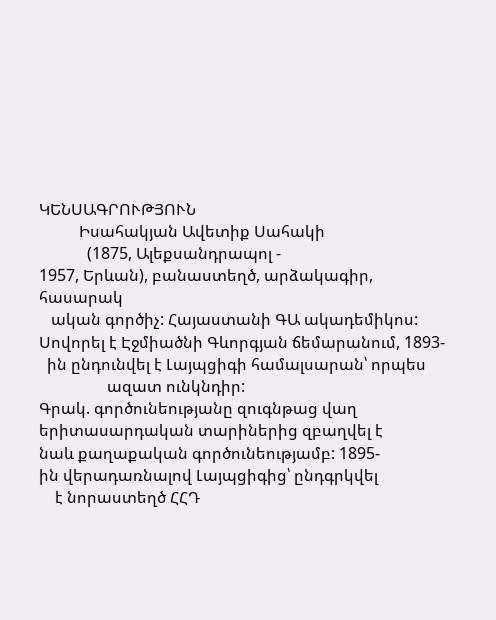ԿԵՆՍԱԳՐՈՒԹՅՈՒՆ
          Իսահակյան Ավետիք Սահակի
            (1875, Ալեքսանդրապոլ -
1957, Երևան), բանաստեղծ, արձակագիր, հասարակ
   ական գործիչ: Հայաստանի ԳԱ ակադեմիկոս:
Սովորել է Էջմիածնի Գևորգյան ճեմարանում, 1893-
  ին ընդունվել է Լայպցիգի համալսարան՝ որպես
                 ազատ ունկնդիր:
Գրակ. գործունեությանը զուգնթաց վաղ
երիտասարդական տարիներից զբաղվել է
նաև քաղաքական գործունեությամբ: 1895-
ին վերադառնալով Լայպցիգից՝ ընդգրկվել
    է նորաստեղծ ՀՀԴ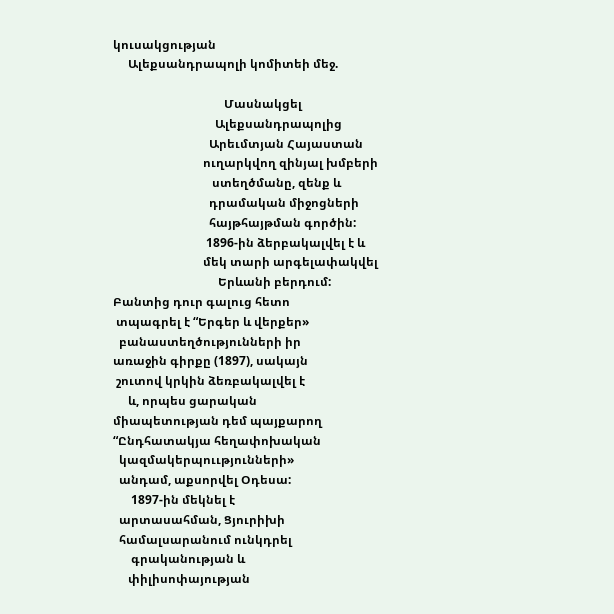կուսակցության
     Ալեքսանդրապոլի կոմիտեի մեջ.

                                     Մասնակցել
                                  Ալեքսանդրապոլից
                                Արեւմտյան Հայաստան
                              ուղարկվող զինյալ խմբերի
                                 ստեղծմանը, զենք և
                                դրամական միջոցների
                                հայթհայթման գործին:
                               1896-ին ձերբակալվել է և
                              մեկ տարի արգելափակվել
                                   Երևանի բերդում:
Բանտից դուր գալուց հետո
 տպագրել է “Երգեր և վերքեր»
  բանաստեղծությունների իր
առաջին գիրքը (1897), սակայն
 շուտով կրկին ձեռբակալվել է
     և, որպես ցարական
միապետության դեմ պայքարող
“Ընդհատակյա հեղափոխական
  կազմակերպոււթյունների»
  անդամ, աքսորվել Օդեսա:
      1897-ին մեկնել է
  արտասահման, Ցյուրիխի
  համալսարանում ունկդրել
      գրականության և
     փիլիսոփայության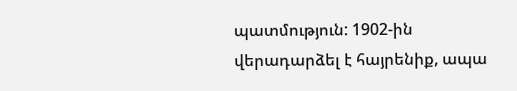պատմություն: 1902-ին
վերադարձել է հայրենիք, ապա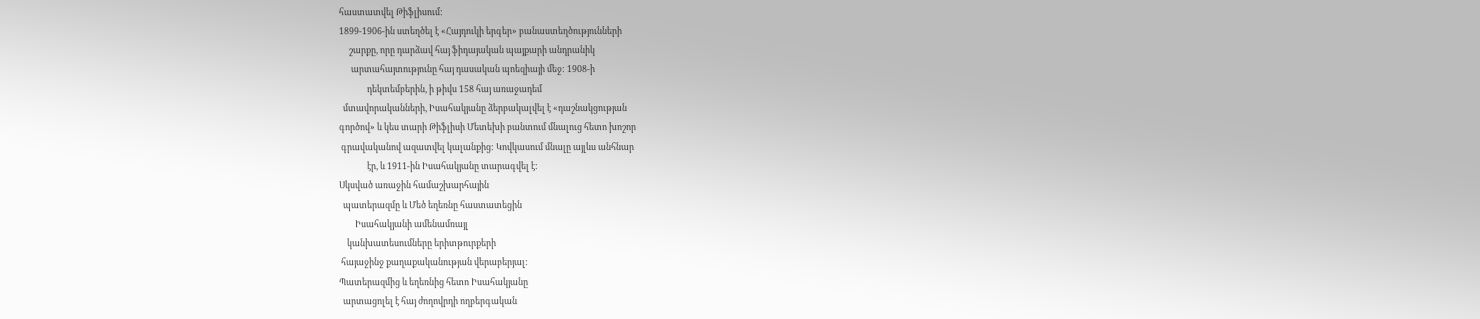հաստատվել Թիֆլիսում:
1899-1906-ին ստեղծել է «Հայդուկի երգեր» բանաստեղծությունների
     շարքը, որը դարձավ հայ ֆիդայական պայքարի անդրանիկ
      արտահայտությունը հայ դասական պոեզիայի մեջ: 1908-ի
              դեկտեմբերին, ի թիվս 158 հայ առաջադեմ
  մտավորականների, Իսահակյանը ձերբակալվել է «դաշնակցության
գործով» և կես տարի Թիֆլիսի Մետեխի բանտում մնալուց հետո խոշոր
 գրավականով ազատվել կալանքից: Կովկասում մնալը այլևս անհնար
              էր, և 1911-ին Իսահակյանը տարագվել է:
Սկսված առաջին համաշխարհային
  պատերազմը և Մեծ եղեռնը հաստատեցին
        Իսահակյանի ամենամռայլ
    կանխատեսումները երիտթուրքերի
 հայաջինջ քաղաքականության վերաբերյալ:
Պատերազմից և եղեռնից հետո Իսահակյանը
  արտացոլել է հայ ժողովրդի ողբերգական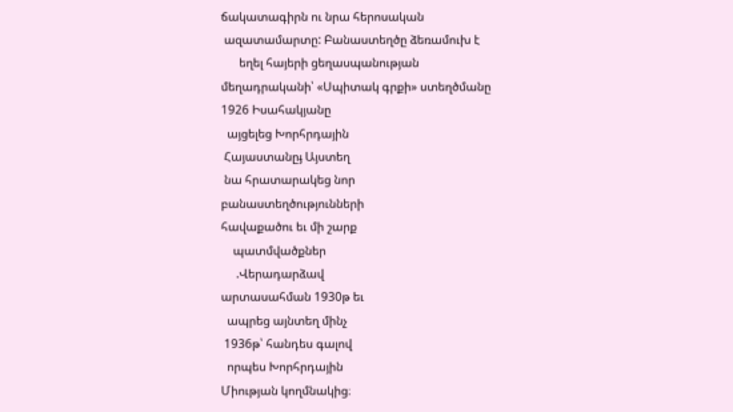ճակատագիրն ու նրա հերոսական
 ազատամարտը: Բանաստեղծը ձեռամուխ է
      եղել հայերի ցեղասպանության
մեղադրականի՝ «Սպիտակ գրքի» ստեղծմանը
1926 Իսահակյանը
  այցելեց Խորհրդային
 Հայաստանըֈ Այստեղ
 նա հրատարակեց նոր
բանաստեղծությունների
հավաքածու եւ մի շարք
    պատմվածքներ
     .Վերադարձավ
արտասահման 1930թ եւ
  ապրեց այնտեղ մինչ
 1936թ՝ հանդես գալով
  որպես Խորհրդային
Միության կողմնակից։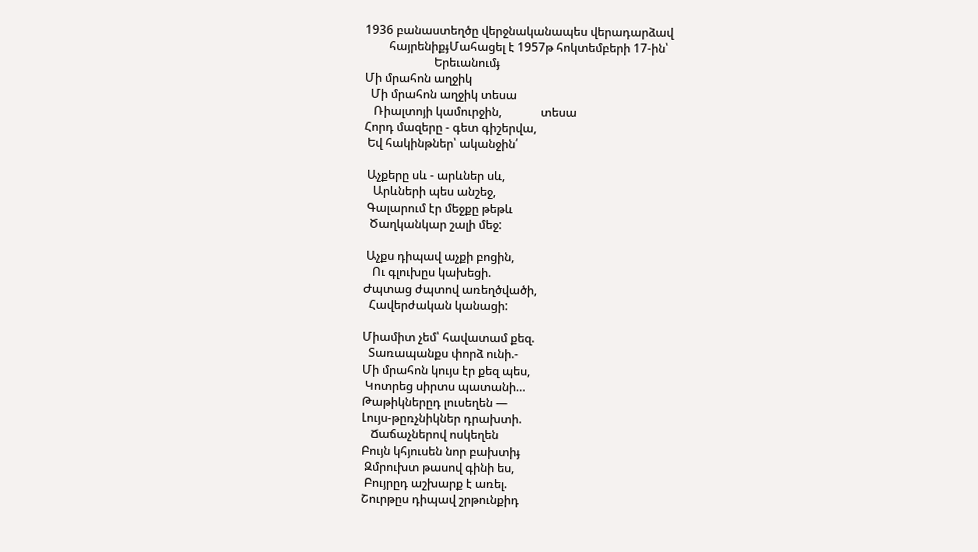1936 բանաստեղծը վերջնականապես վերադարձավ
        հայրենիքֈՄահացել է 1957թ հոկտեմբերի 17-ին՝
                       Երեւանումֈ
Մի մրահոն աղջիկ
  Մի մրահոն աղջիկ տեսա
   Ռիալտոյի կամուրջին,             տեսա
Հորդ մազերը - գետ գիշերվա,
 Եվ հակինթներ՝ ականջին՛

 Աչքերը սև - արևներ սև,
   Արևների պես անշեջ,
 Գալարում էր մեջքը թեթև
  Ծաղկանկար շալի մեջ:

 Աչքս դիպավ աչքի բոցին,
   Ու գլուխըս կախեցի.
Ժպտաց ժպտով առեղծվածի,
  Հավերժական կանացի:

Միամիտ չեմ՝ հավատամ քեզ.
  Տառապանքս փորձ ունի.-
Մի մրահոն կույս էր քեզ պես,
 Կոտրեց սիրտս պատանի…
Թաթիկներըդ լուսեղեն —
Լույս-թըռչնիկներ դրախտի.
   Ճաճաչներով ոսկեղեն
Բույն կհյուսեն նոր բախտիֈ
 Զմրուխտ թասով գինի ես,
 Բույրըդ աշխարք է առել.
Շուրթըս դիպավ շրթունքիդ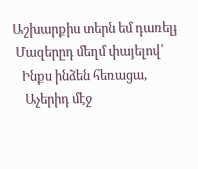Աշխարքիս տերն եմ դառելֈ
 Մազերըդ մեղմ փայելով՝
   Ինքս ինձեն հեռացա,
    Աչերիդ մէջ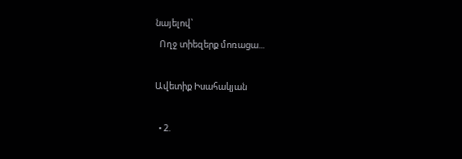նայելով՝
  Ողջ տիեզերք մոռացա...

Ավետիք Իսահակյան

  • 2.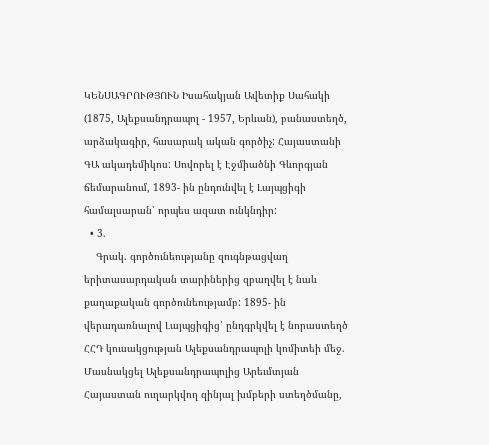ԿԵՆՍԱԳՐՈՒԹՅՈՒՆ Իսահակյան Ավետիք Սահակի (1875, Ալեքսանդրապոլ - 1957, Երևան), բանաստեղծ, արձակագիր, հասարակ ական գործիչ: Հայաստանի ԳԱ ակադեմիկոս: Սովորել է Էջմիածնի Գևորգյան ճեմարանում, 1893- ին ընդունվել է Լայպցիգի համալսարան՝ որպես ազատ ունկնդիր:
  • 3.
    Գրակ. գործունեությանը զուգնթացվաղ երիտասարդական տարիներից զբաղվել է նաև քաղաքական գործունեությամբ: 1895- ին վերադառնալով Լայպցիգից՝ ընդգրկվել է նորաստեղծ ՀՀԴ կուսակցության Ալեքսանդրապոլի կոմիտեի մեջ. Մասնակցել Ալեքսանդրապոլից Արեւմտյան Հայաստան ուղարկվող զինյալ խմբերի ստեղծմանը,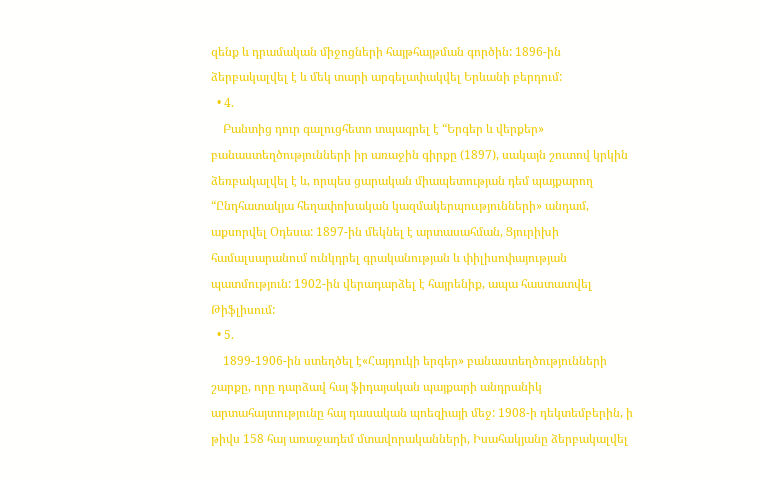զենք և դրամական միջոցների հայթհայթման գործին: 1896-ին ձերբակալվել է և մեկ տարի արգելափակվել Երևանի բերդում:
  • 4.
    Բանտից դուր գալուցհետո տպագրել է “Երգեր և վերքեր» բանաստեղծությունների իր առաջին գիրքը (1897), սակայն շուտով կրկին ձեռբակալվել է և, որպես ցարական միապետության դեմ պայքարող “Ընդհատակյա հեղափոխական կազմակերպոււթյունների» անդամ, աքսորվել Օդեսա: 1897-ին մեկնել է արտասահման, Ցյուրիխի համալսարանում ունկդրել գրականության և փիլիսոփայության պատմություն: 1902-ին վերադարձել է հայրենիք, ապա հաստատվել Թիֆլիսում:
  • 5.
    1899-1906-ին ստեղծել է«Հայդուկի երգեր» բանաստեղծությունների շարքը, որը դարձավ հայ ֆիդայական պայքարի անդրանիկ արտահայտությունը հայ դասական պոեզիայի մեջ: 1908-ի դեկտեմբերին, ի թիվս 158 հայ առաջադեմ մտավորականների, Իսահակյանը ձերբակալվել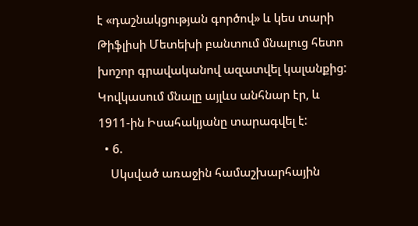է «դաշնակցության գործով» և կես տարի Թիֆլիսի Մետեխի բանտում մնալուց հետո խոշոր գրավականով ազատվել կալանքից: Կովկասում մնալը այլևս անհնար էր, և 1911-ին Իսահակյանը տարագվել է:
  • 6.
    Սկսված առաջին համաշխարհային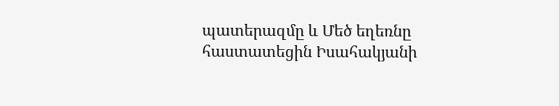պատերազմը և Մեծ եղեռնը հաստատեցին Իսահակյանի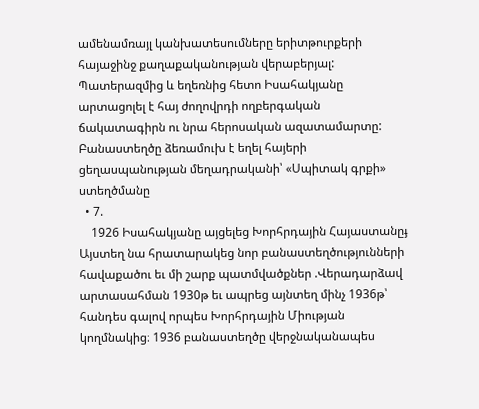ամենամռայլ կանխատեսումները երիտթուրքերի հայաջինջ քաղաքականության վերաբերյալ: Պատերազմից և եղեռնից հետո Իսահակյանը արտացոլել է հայ ժողովրդի ողբերգական ճակատագիրն ու նրա հերոսական ազատամարտը: Բանաստեղծը ձեռամուխ է եղել հայերի ցեղասպանության մեղադրականի՝ «Սպիտակ գրքի» ստեղծմանը
  • 7.
    1926 Իսահակյանը այցելեց Խորհրդային Հայաստանըֈ Այստեղ նա հրատարակեց նոր բանաստեղծությունների հավաքածու եւ մի շարք պատմվածքներ .Վերադարձավ արտասահման 1930թ եւ ապրեց այնտեղ մինչ 1936թ՝ հանդես գալով որպես Խորհրդային Միության կողմնակից։ 1936 բանաստեղծը վերջնականապես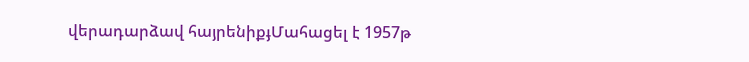վերադարձավ հայրենիքֈՄահացել է 1957թ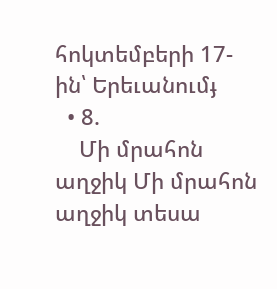հոկտեմբերի 17-ին՝ Երեւանումֈ
  • 8.
    Մի մրահոն աղջիկ Մի մրահոն աղջիկ տեսա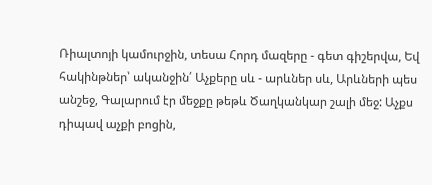Ռիալտոյի կամուրջին, տեսա Հորդ մազերը - գետ գիշերվա, Եվ հակինթներ՝ ականջին՛ Աչքերը սև - արևներ սև, Արևների պես անշեջ, Գալարում էր մեջքը թեթև Ծաղկանկար շալի մեջ: Աչքս դիպավ աչքի բոցին,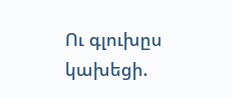Ու գլուխըս կախեցի.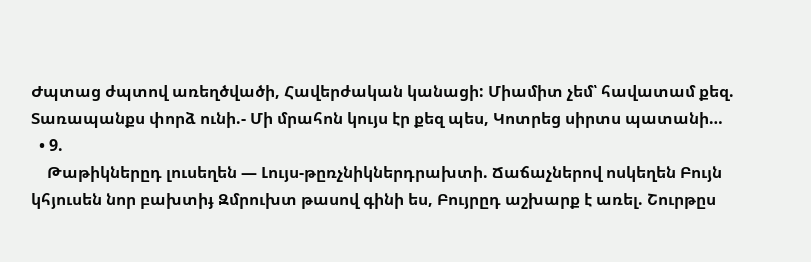Ժպտաց ժպտով առեղծվածի, Հավերժական կանացի: Միամիտ չեմ՝ հավատամ քեզ. Տառապանքս փորձ ունի.- Մի մրահոն կույս էր քեզ պես, Կոտրեց սիրտս պատանի…
  • 9.
    Թաթիկներըդ լուսեղեն — Լույս-թըռչնիկներդրախտի. Ճաճաչներով ոսկեղեն Բույն կհյուսեն նոր բախտիֈ Զմրուխտ թասով գինի ես, Բույրըդ աշխարք է առել. Շուրթըս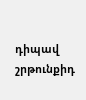դիպավ շրթունքիդ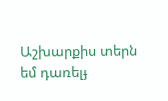Աշխարքիս տերն եմ դառելֈ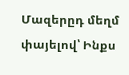Մազերըդ մեղմ փայելով՝ Ինքս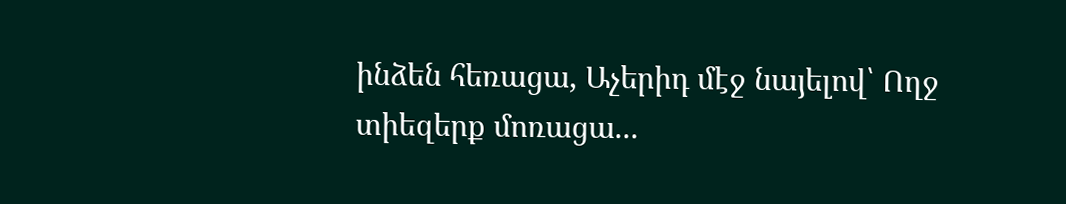ինձեն հեռացա, Աչերիդ մէջ նայելով՝ Ողջ տիեզերք մոռացա...